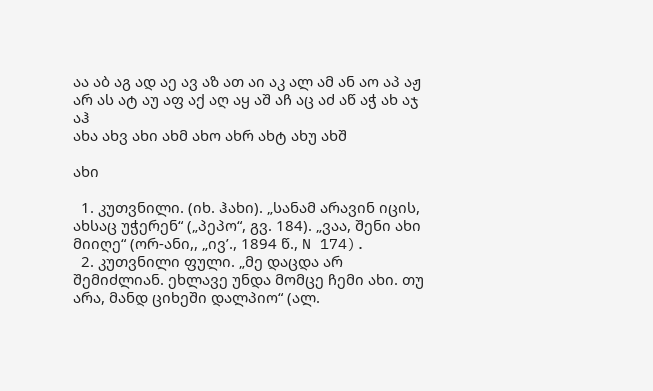აა აბ აგ ად აე ავ აზ ათ აი აკ ალ ამ ან აო აპ აჟ არ ას ატ აუ აფ აქ აღ აყ აშ აჩ აც აძ აწ აჭ ახ აჯ აჰ
ახა ახვ ახი ახმ ახო ახრ ახტ ახუ ახშ

ახი

  1. კუთვნილი. (იხ. ჰახი). „სანამ არავინ იცის, ახსაც უჭერენ“ („პეპო“, გვ. 184). „ვაა, შენი ახი მიიღე“ (ორ-ანი,, „ივ’., 1894 წ., N 174).
  2. კუთვნილი ფული. „მე დაცდა არ შემიძლიან. ეხლავე უნდა მომცე ჩემი ახი. თუ არა, მანდ ციხეში დალპიო“ (ალ.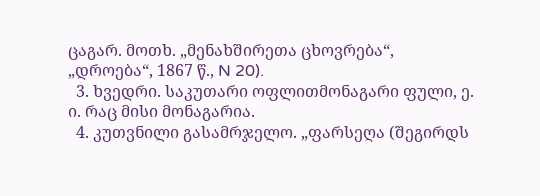ცაგარ. მოთხ. „მენახშირეთა ცხოვრება“, „დროება“, 1867 წ., N 20).
  3. ხვედრი. საკუთარი ოფლითმონაგარი ფული, ე. ი. რაც მისი მონაგარია.
  4. კუთვნილი გასამრჯელო. „ფარსეღა (შეგირდს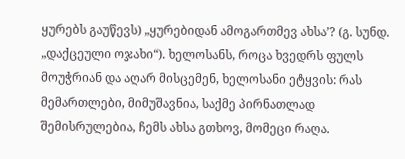ყურებს გაუწევს) „ყურებიდან ამოგართმევ ახსა’? (გ. სუნდ. „დაქცეული ოჯახი“). ხელოსანს, როცა ხვედრს ფულს მოუჭრიან და აღარ მისცემენ, ხელოსანი ეტყვის: რას მემართლები, მიმუშავნია, საქმე პირნათლად შემისრულებია, ჩემს ახსა გთხოვ, მომეცი რაღა.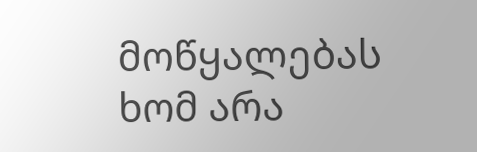მოწყალებას ხომ არა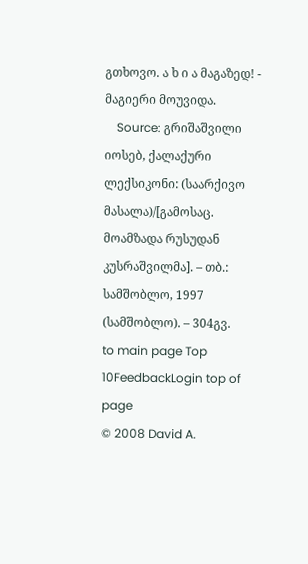გთხოვო. ა ხ ი ა მაგაზედ! - მაგიერი მოუვიდა.
    Source: გრიშაშვილი იოსებ, ქალაქური ლექსიკონი: (საარქივო მასალა)/[გამოსაც. მოამზადა რუსუდან კუსრაშვილმა]. – თბ.: სამშობლო, 1997 (სამშობლო). – 304გვ.
to main page Top 10FeedbackLogin top of page
© 2008 David A.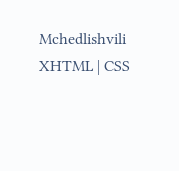Mchedlishvili XHTML | CSS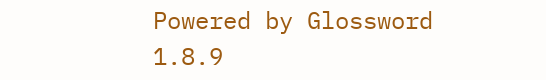Powered by Glossword 1.8.9